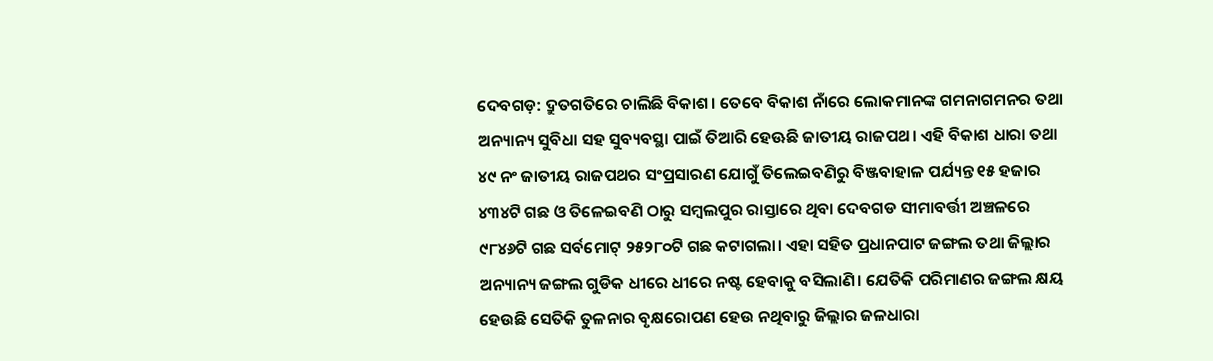ଦେବଗଡ଼: ଦ୍ରୁତଗତିରେ ଚାଲିଛି ବିକାଶ। ତେବେ ବିକାଶ ନାଁରେ ଲୋକମାନଙ୍କ ଗମନାଗମନର ତଥା ଅନ୍ୟାନ୍ୟ ସୁବିଧା ସହ ସୁବ୍ୟବସ୍ଥା ପାଇଁ ତିଆରି ହେଊଛି ଜାତୀୟ ରାଜପଥ। ଏହି ବିକାଶ ଧାରା ତଥା ୪୯ ନଂ ଜାତୀୟ ରାଜପଥର ସଂପ୍ରସାରଣ ଯୋଗୁଁ ତିଲେଇବଣିରୁ ବିଞ୍ଜବାହାଳ ପର୍ଯ୍ୟନ୍ତ ୧୫ ହଜାର ୪୩୪ଟି ଗଛ ଓ ତିଳେଇବଣି ଠାରୁ ସମ୍ବଲପୁର ରାସ୍ତାରେ ଥିବା ଦେବଗଡ ସୀମାବର୍ତ୍ତୀ ଅଞ୍ଚଳରେ ୯୮୪୬ଟି ଗଛ ସର୍ବମୋଟ୍ ୨୫୨୮୦ଟି ଗଛ କଟାଗଲା। ଏହା ସହିତ ପ୍ରଧାନପାଟ ଜଙ୍ଗଲ ତଥା ଜିଲ୍ଲାର ଅନ୍ୟାନ୍ୟ ଜଙ୍ଗଲ ଗୁଡିକ ଧୀରେ ଧୀରେ ନଷ୍ଟ ହେବାକୁ ବସିଲାଣି। ଯେତିକି ପରିମାଣର ଜଙ୍ଗଲ କ୍ଷୟ ହେଉଛି ସେତିକି ତୁଳନାର ବୃକ୍ଷରୋପଣ ହେଉ ନଥିବାରୁ ଜିଲ୍ଲାର ଜଳଧାରା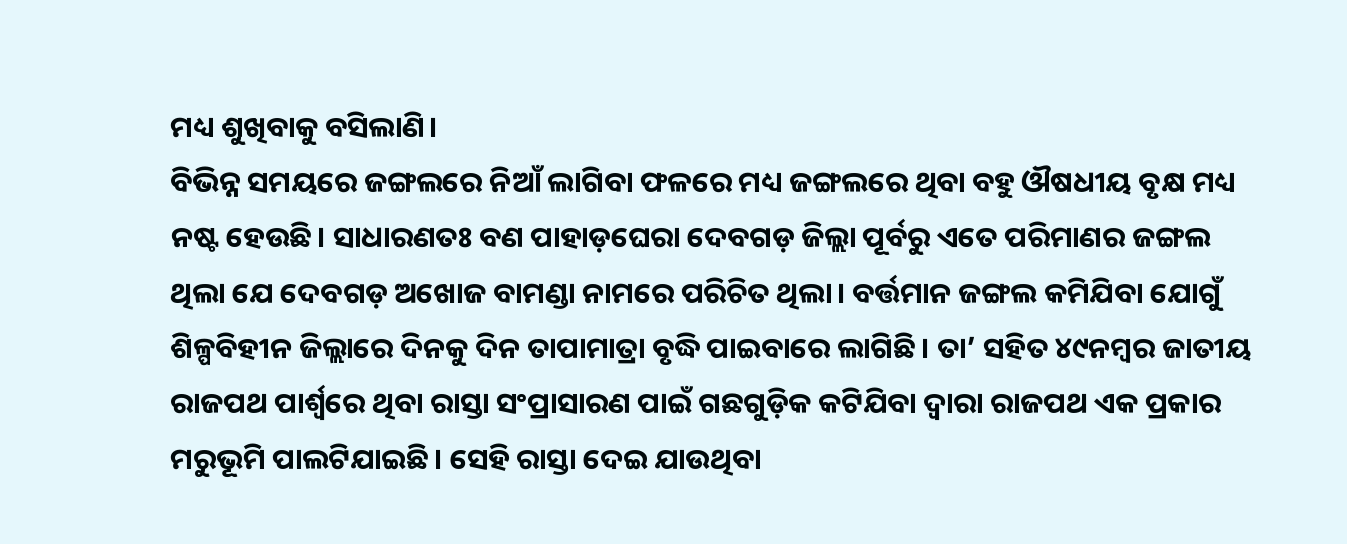ମଧ୍ୟ ଶୁଖିବାକୁ ବସିଲାଣି।
ବିଭିନ୍ନ ସମୟରେ ଜଙ୍ଗଲରେ ନିଆଁ ଲାଗିବା ଫଳରେ ମଧ୍ୟ ଜଙ୍ଗଲରେ ଥିବା ବହୁ ଔଷଧୀୟ ବୃକ୍ଷ ମଧ୍ୟ ନଷ୍ଟ ହେଉଛି। ସାଧାରଣତଃ ବଣ ପାହାଡ଼ଘେରା ଦେବଗଡ଼ ଜିଲ୍ଲା ପୂର୍ବରୁ ଏତେ ପରିମାଣର ଜଙ୍ଗଲ ଥିଲା ଯେ ଦେବଗଡ଼ ଅଖୋଜ ବାମଣ୍ଡା ନାମରେ ପରିଚିତ ଥିଲା। ବର୍ତ୍ତମାନ ଜଙ୍ଗଲ କମିଯିବା ଯୋଗୁଁ ଶିଳ୍ପବିହୀନ ଜିଲ୍ଲାରେ ଦିନକୁ ଦିନ ତାପାମାତ୍ରା ବୃଦ୍ଧି ପାଇବାରେ ଲାଗିଛି। ତା’ ସହିତ ୪୯ନମ୍ବର ଜାତୀୟ ରାଜପଥ ପାର୍ଶ୍ୱରେ ଥିବା ରାସ୍ତା ସଂପ୍ରାସାରଣ ପାଇଁ ଗଛଗୁଡ଼ିକ କଟିଯିବା ଦ୍ୱାରା ରାଜପଥ ଏକ ପ୍ରକାର ମରୁଭୂମି ପାଲଟିଯାଇଛି। ସେହି ରାସ୍ତା ଦେଇ ଯାଉଥିବା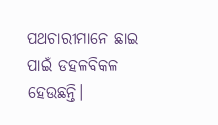ପଥଚାରୀମାନେ ଛାଇ ପାଇଁ ଡହଳବିକଳ ହେଉଛନ୍ତି।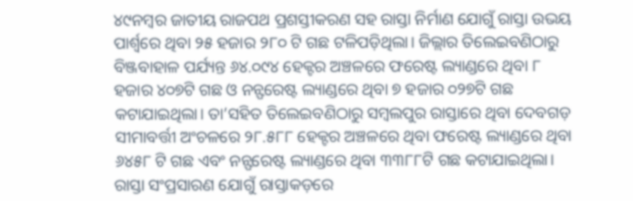୪୯ନମ୍ବର ଜାତୀୟ ରାଜପଥ ପ୍ରଶସ୍ତୀକରଣ ସହ ରାସ୍ତା ନିର୍ମାଣ ଯୋଗୁଁ ରାସ୍ତା ଉଭୟ ପାର୍ଶ୍ବରେ ଥିବା ୨୫ ହଜାର ୨୮୦ ଟି ଗଛ ଟଳିପଡ଼ିଥିଲା। ଜିଲ୍ଲାର ତିଲେଇବଣିଠାରୁ ବିଞ୍ଜବାହାଳ ପର୍ଯ୍ୟନ୍ତ ୬୪.୦୯୪ ହେକ୍ଟର ଅଞ୍ଚଳରେ ଫରେଷ୍ଟ ଲ୍ୟାଣ୍ଡରେ ଥିବା ୮ ହଜାର ୪୦୭ଟି ଗଛ ଓ ନନ୍ଫରେଷ୍ଟ ଲ୍ୟାଣ୍ଡରେ ଥିବା ୭ ହଜାର ୦୨୭ଟି ଗଛ କଟାଯାଇଥିଲା। ତା’ସହିତ ତିଲେଇବଣିଠାରୁ ସମ୍ବଲପୁର ରାସ୍ତାରେ ଥିବା ଦେବଗଡ଼ ସୀମାବର୍ତ୍ତୀ ଅଂଚଳରେ ୨୮.୫୮୮ ହେକ୍ଟର ଅଞ୍ଚଳରେ ଥିବା ଫରେଷ୍ଟ ଲ୍ୟାଣ୍ଡରେ ଥିବା ୬୪୫୮ ଟି ଗଛ ଏବଂ ନନ୍ଫରେଷ୍ଟ ଲ୍ୟାଣ୍ଡରେ ଥିବା ୩୩୮୮ଟି ଗଛ କଟାଯାଇଥିଲା। ରାସ୍ତା ସଂପ୍ରସାରଣ ଯୋଗୁଁ ରାସ୍ତାକଡ଼ରେ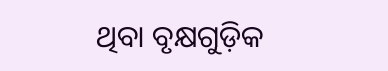ଥିବା ବୃକ୍ଷଗୁଡ଼ିକ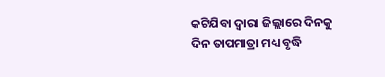କଟିଯିବା ଦ୍ୱାରା ଜିଲ୍ଲାରେ ଦିନକୁ ଦିନ ତାପମାତ୍ରା ମଧ୍ୟ ବୃଦ୍ଧି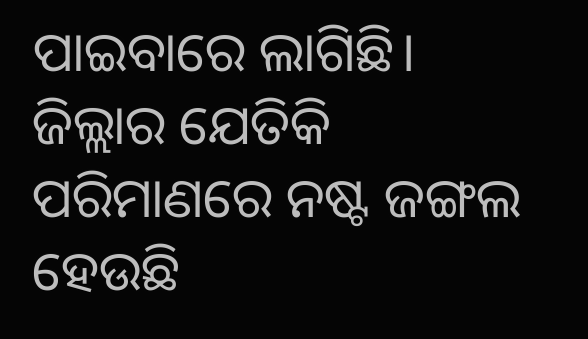ପାଇବାରେ ଲାଗିଛି। ଜିଲ୍ଲାର ଯେତିକି ପରିମାଣରେ ନଷ୍ଟ ଜଙ୍ଗଲ ହେଉଛି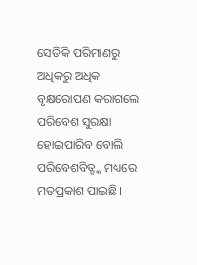ସେତିକି ପରିମାଣରୁ ଅଧିକରୁ ଅଧିକ ବୃକ୍ଷରୋପଣ କରାଗଲେ ପରିବେଶ ସୁରକ୍ଷା ହୋଇପାରିବ ବୋଲି ପରିବେଶବିତ୍ଙ୍କ ମଧ୍ୟରେ ମତପ୍ରକାଶ ପାଇଛି।